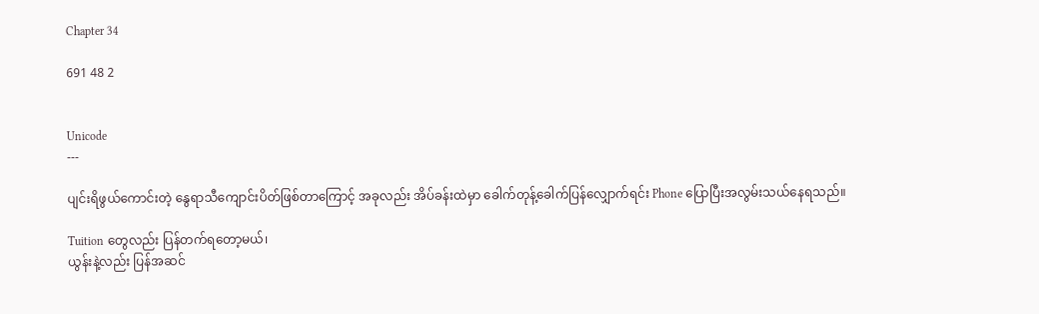Chapter 34

691 48 2


Unicode
---

ပျင်းရိဖွယ်ကောင်းတဲ့ နွေရာသီကျောင်းပိတ်ဖြစ်တာကြောင့် အခုလည်း အိပ်ခန်းထဲမှာ ခေါက်တုန့်ခေါက်ပြန်လျှောက်ရင်း Phone ပြောပြီးအလွမ်းသယ်နေရသည်။

Tuition တွေလည်း ပြန်တက်ရတော့မယ်၊
ယွန်းနဲ့လည်း ပြန်အဆင်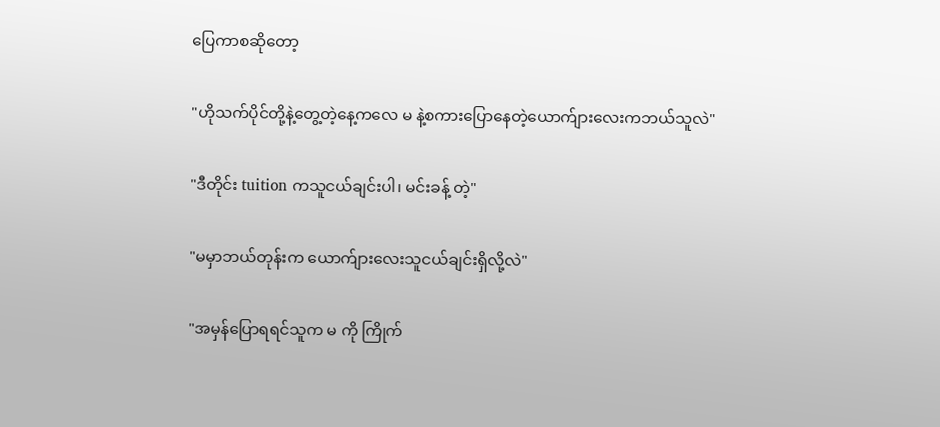ပြေကာစဆိုတော့

"ဟိုသက်ပိုင်တို့နဲ့တွေ့တဲ့နေ့ကလေ မ နဲ့စကားပြောနေတဲ့ယောက်ျားလေးကဘယ်သူလဲ"

"ဒီတိုင်း tuition ကသူငယ်ချင်းပါ၊ မင်းခန့် တဲ့"

"မမှာဘယ်တုန်းက ယောက်ျားလေးသူငယ်ချင်းရှိလို့လဲ"

"အမှန်ပြောရရင်သူက မ ကို ကြိုက်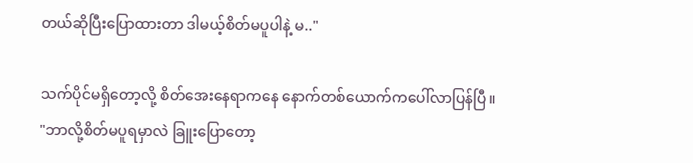တယ်ဆိုပြီးပြောထားတာ ဒါမယ့်စိတ်မပူပါနဲ့ မ.."

သက်ပိုင်မရှိတော့လို့ စိတ်အေးနေရာကနေ နောက်တစ်ယောက်ကပေါ်လာပြန်ပြီ။
"ဘာလို့စိတ်မပူရမှာလဲ ခြူးပြောတော့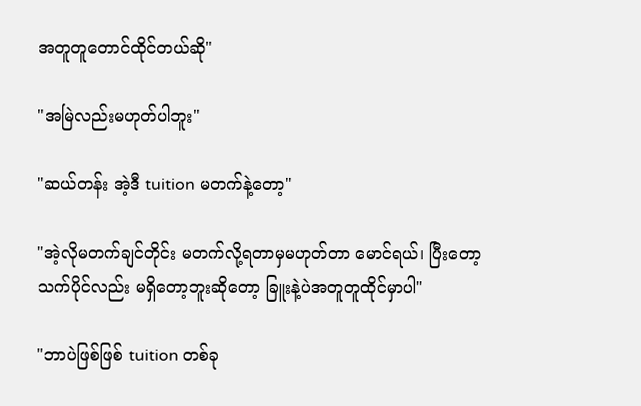အတူတူတောင်ထိုင်တယ်ဆို"

"အမြဲလည်းမဟုတ်ပါဘူး"

"ဆယ်တန်း အဲ့ဒီ tuition မတက်နဲ့တော့"

"အဲ့လိုမတက်ချင်တိုင်း မတက်လို့ရတာမှမဟုတ်တာ မောင်ရယ်၊ ပြီးတော့ သက်ပိုင်လည်း မရှိတော့ဘူးဆိုတော့ ခြူးနဲ့ပဲအတူတူထိုင်မှာပါ"

"ဘာပဲဖြစ်ဖြစ် tuition တစ်ခု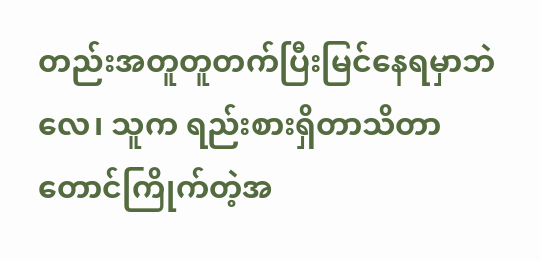တည်းအတူတူတက်ပြီးမြင်နေရမှာဘဲလေ၊ သူက ရည်းစားရှိတာသိတာတောင်ကြိုက်တဲ့အ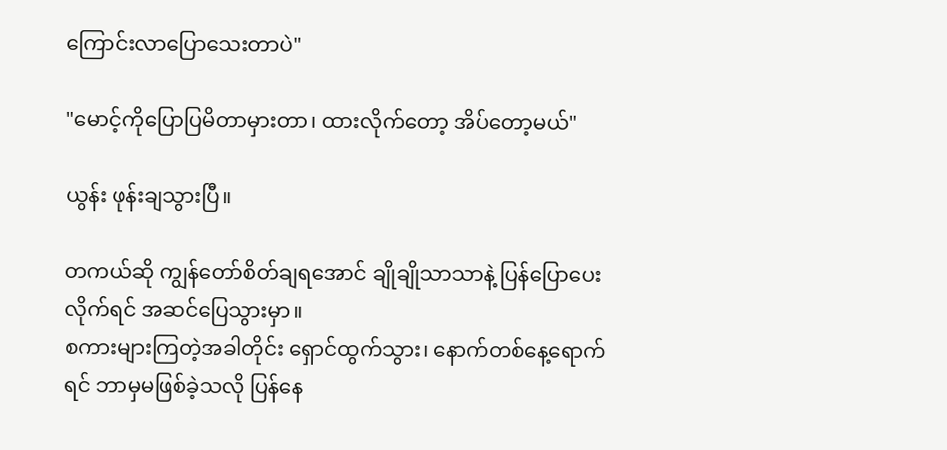ကြောင်းလာပြောသေးတာပဲ"

"မောင့်ကိုပြောပြမိတာမှားတာ၊ ထားလိုက်တော့ အိပ်တော့မယ်"

ယွန်း ဖုန်းချသွားပြီ။

တကယ်ဆို ကျွန်တော်စိတ်ချရအောင် ချိုချိုသာသာနဲ့ ပြန်ပြောပေးလိုက်ရင် အဆင်ပြေသွားမှာ။
စကားများကြတဲ့အခါတိုင်း ရှောင်ထွက်သွား၊ နောက်တစ်နေ့ရောက်ရင် ဘာမှမဖြစ်ခဲ့သလို ပြန်နေ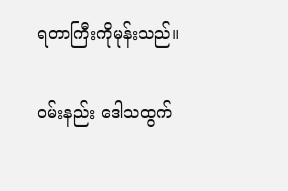ရတာကြီးကိုမုန်းသည်။

ဝမ်းနည်း ဒေါသထွက်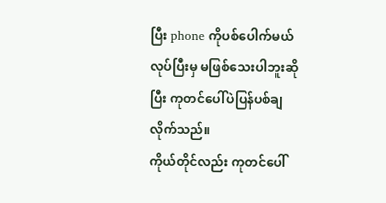ပြီး phone ကိုပစ်ပေါက်မယ်လုပ်ပြီးမှ မဖြစ်သေးပါဘူးဆိုပြီး ကုတင်ပေါ်ပဲပြန်ပစ်ချလိုက်သည်။
ကိုယ်တိုင်လည်း ကုတင်ပေါ်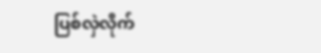ပြစ်လှဲလိုက်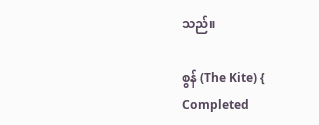သည်။

စွန် (The Kite) { Completed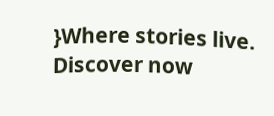}Where stories live. Discover now